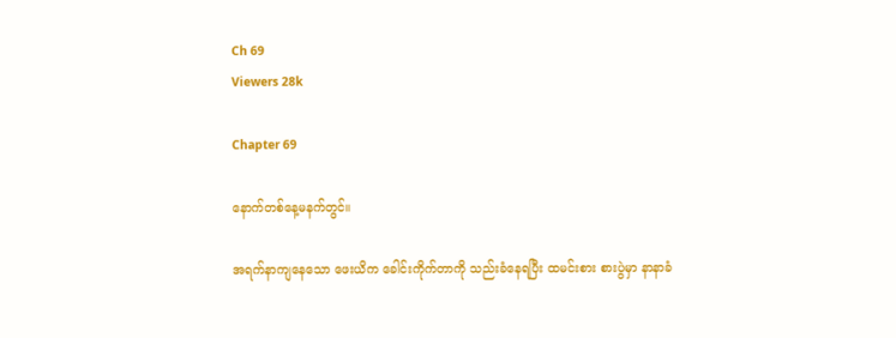Ch 69
Viewers 28k

Chapter 69

နောက်တစ်နေ့မနက်တွင်။

အရက်နာကျနေသော ဖေးယိက ခေါင်းကိုက်တာကို သည်းခံနေရပြီး ထမင်းစား စားပွဲမှာ နာနာခံ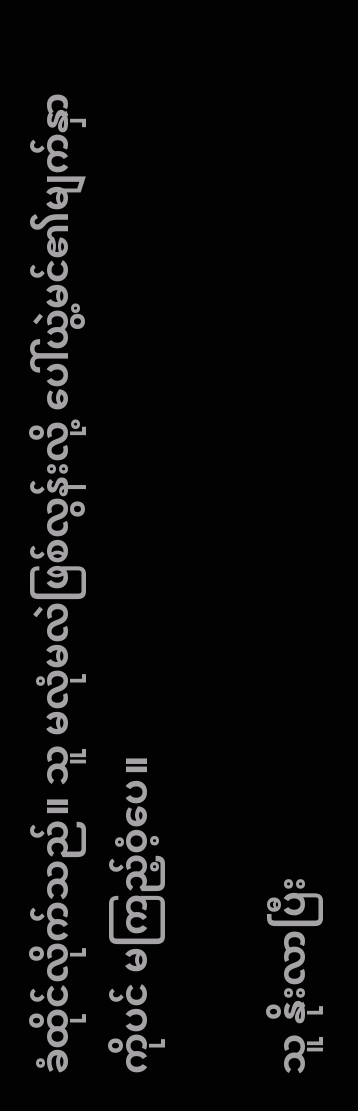ခံထိုင်လိုက်သည်။ သူ မလုံမလဲဖြစ်လွန်းလို့ ပေါ်ယွဲ့မင်၏မျက်နှာကိုပင် မကြည့်ဝံ့ပေ။

သူ နိုးလာပြီး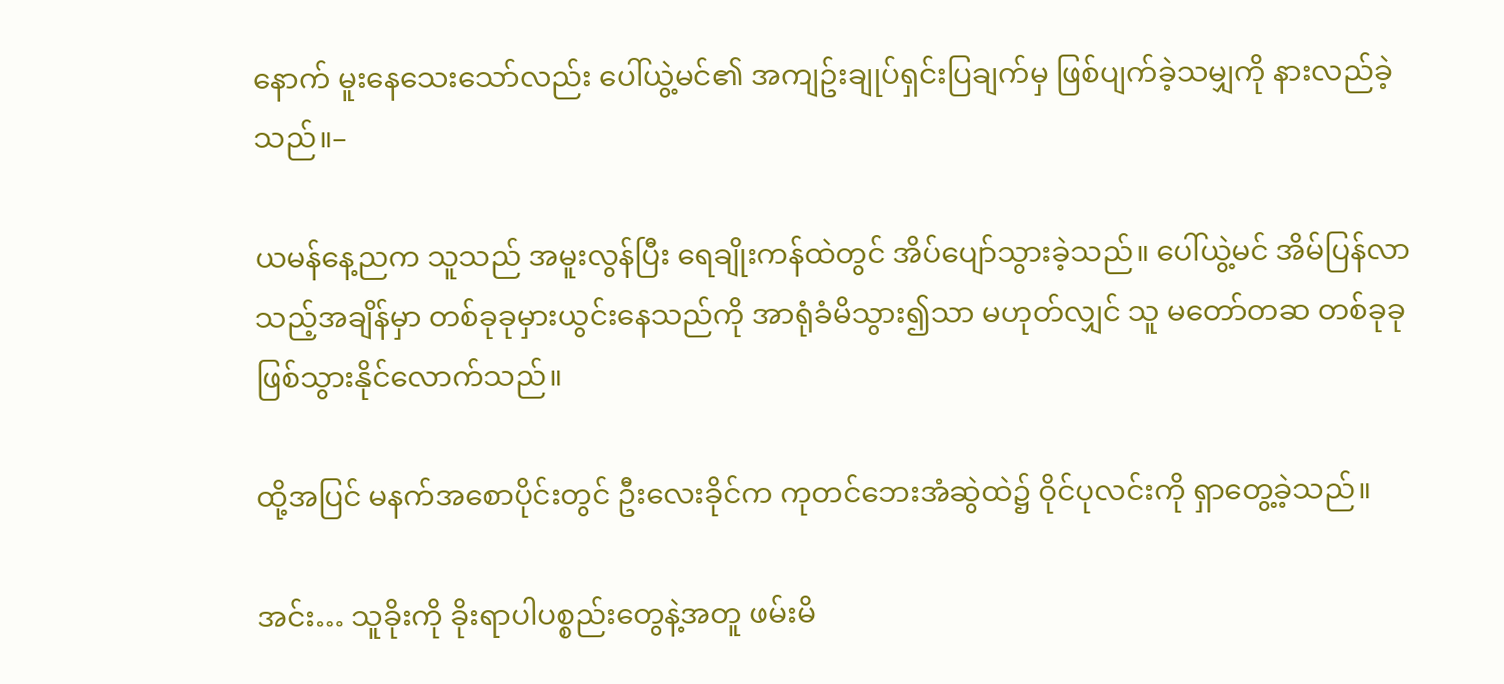နောက် မူးနေသေးသော်လည်း ပေါ်ယွဲ့မင်၏ အကျဥ်းချုပ်ရှင်းပြချက်မှ ဖြစ်ပျက်ခဲ့သမျှကို နားလည်ခဲ့သည်။–

ယမန်နေ့ညက သူသည် အမူးလွန်ပြီး ရေချိုးကန်ထဲတွင် အိပ်ပျော်သွားခဲ့သည်။ ပေါ်ယွဲ့မင် အိမ်ပြန်လာသည့်အချိန်မှာ တစ်ခုခုမှားယွင်းနေသည်ကို အာရုံခံမိသွား၍သာ မဟုတ်လျှင် သူ မတော်တဆ တစ်ခုခုဖြစ်သွားနိုင်လောက်သည်။

ထို့အပြင် မနက်အစောပိုင်းတွင် ဦးလေးခိုင်က ကုတင်ဘေးအံဆွဲထဲ၌ ဝိုင်ပုလင်းကို ရှာတွေ့ခဲ့သည်။

အင်း… သူခိုးကို ခိုးရာပါပစ္စည်းတွေနဲ့အတူ ဖမ်းမိ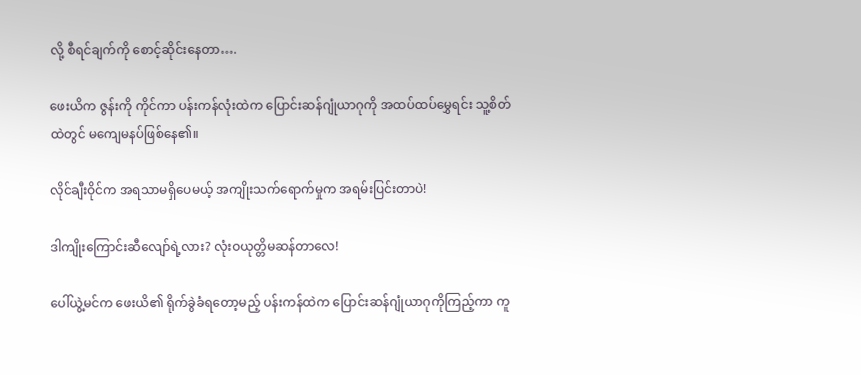လို့ စီရင်ချက်ကို စောင့်ဆိုင်းနေတာ….

ဖေးယိက ဇွန်းကို ကိုင်ကာ ပန်းကန်လုံးထဲက ပြောင်းဆန်ဂျုံယာဂုကို အထပ်ထပ်မွှေရင်း သူ့စိတ်ထဲတွင် မကျေမနပ်ဖြစ်နေ၏။

လိုင်ချီးဝိုင်က အရသာမရှိပေမယ့် အကျိုးသက်ရောက်မှုက အရမ်းပြင်းတာပဲ!

ဒါကျိုးကြောင်းဆီလျော်ရဲ့လား? လုံးဝယုတ္တိမဆန်တာလေ!

ပေါ်ယွဲ့မင်က ဖေးယိ၏ ရိုက်ခွဲခံရတော့မည့် ပန်းကန်ထဲက ပြောင်းဆန်ဂျုံယာဂုကိုကြည့်ကာ ကူ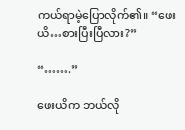ကယ်ရာမဲ့ပြောလိုက်၏။ “ဖေးယိ…စားပြီးပြီလား?”

“…….”

ဖေးယိက ဘယ်လို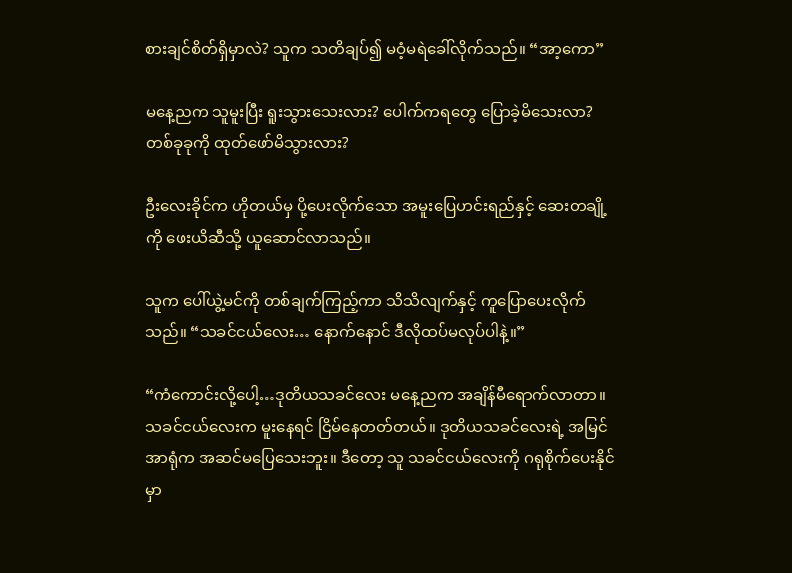စားချင်စိတ်ရှိမှာလဲ? သူက သတိချပ်၍ မဝံ့မရဲခေါ်လိုက်သည်။ “အာ့ကော”

မနေ့ညက သူမူးပြီး ရူးသွားသေးလား? ပေါက်ကရတွေ ပြောခဲ့မိသေးလာ? တစ်ခုခုကို ထုတ်ဖော်မိသွားလား?

ဦးလေးခိုင်က ဟိုတယ်မှ ပို့ပေးလိုက်သော အမူးပြေဟင်းရည်နှင့် ဆေးတချို့ကို ဖေးယိဆီသို့ ယူဆောင်လာသည်။

သူက ပေါ်ယွဲ့မင်ကို တစ်ချက်ကြည့်ကာ သိသိလျက်နှင့် ကူပြောပေးလိုက်သည်။ “သခင်ငယ်လေး… နောက်နောင် ဒီလိုထပ်မလုပ်ပါနဲ့။”

“ကံကောင်းလို့ပေါ့…ဒုတိယသခင်လေး မနေ့ညက အချိန်မီရောက်လာတာ။ သခင်ငယ်လေးက မူးနေရင် ငြိမ်နေတတ်တယ်။ ဒုတိယသခင်လေးရဲ့ အမြင်အာရုံက အဆင်မပြေသေးဘူး။ ဒီတော့ သူ သခင်ငယ်လေးကို ဂရုစိုက်ပေးနိုင်မှာ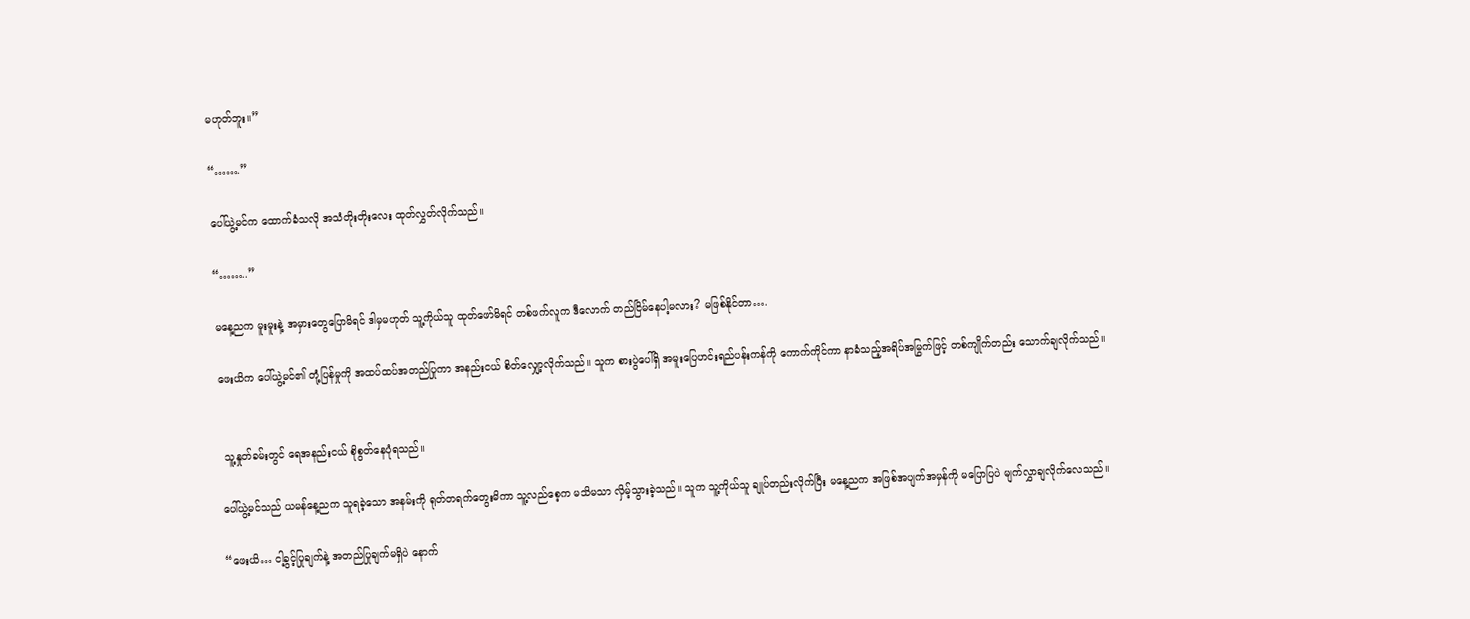မဟုတ်ဘူး။”

“…….”

ပေါ်ယွဲ့မင်က ထောက်ခံသလို အသံတိုးတိုးလေး ထုတ်လွှတ်လိုက်သည်။

“……..”

မနေ့ညက မူးမူးနဲ့ အမှားတွေပြောမိရင် ဒါမှမဟုတ် သူ့ကိုယ်သူ ထုတ်ဖော်မိရင် တစ်ဖက်လူက ဒီလောက် တည်ငြိမ်နေပါ့မလား? မဖြစ်နိုင်တာ….

ဖေးယိက ပေါ်ယွဲ့မင်၏ တုံ့ပြန်မှုကို အထပ်ထပ်အတည်ပြုကာ အနည်းငယ် စိတ်လျှော့လိုက်သည်။ သူက စားပွဲပေါ်ရှိ အမူးပြေဟင်းရည်ပန်းကန်ကို ကောက်ကိုင်ကာ နာခံသည့်အရိပ်အမြွက်ဖြင့် တစ်ကျိုက်တည်း သောက်ချလိုက်သည်။


 သူ့နှုတ်ခမ်းတွင် ရေအနည်းငယ် စိုစွတ်နေပုံရသည်။

ပေါ်ယွဲ့မင်သည် ယမန်နေ့ညက သူရခဲ့သော အနမ်းကို ရုတ်တရက်တွေးမိကာ သူ့လည်စေ့က မသိမသာ လှိမ့်သွားခဲ့သည်။ သူက သူ့ကိုယ်သူ ချုပ်တည်းလိုက်ပြီး မနေ့ညက အဖြစ်အပျက်အမှန်ကို မပြောပြပဲ မျက်လွှာချလိုက်လေသည်။

“ဖေးယိ… ငါ့ခွင့်ပြုချက်နဲ့ အတည်ပြုချက်မရှိပဲ နောက်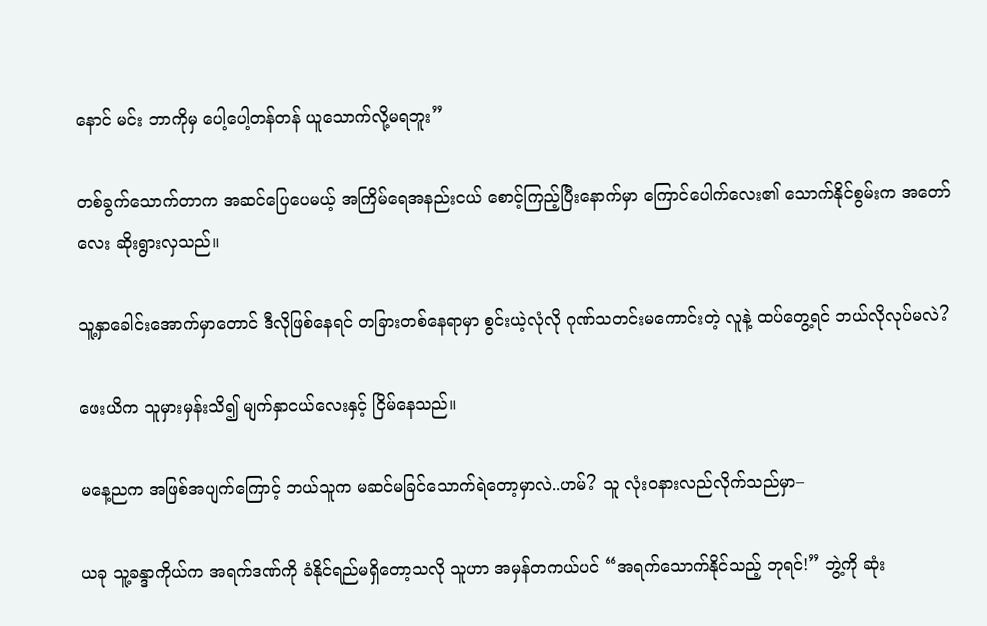နောင် မင်း ဘာကိုမှ ပေါ့ပေါ့တန်တန် ယူသောက်လို့မရဘူး”

တစ်ခွက်သောက်တာက အဆင်ပြေပေမယ့် အကြိမ်ရေအနည်းငယ် စောင့်ကြည့်ပြီးနောက်မှာ ကြောင်ပေါက်လေး၏ သောက်နိုင်စွမ်းက အတော်လေး ဆိုးရွားလှသည်။

သူ့နှာခေါင်းအောက်မှာတောင် ဒီလိုဖြစ်နေရင် တခြားတစ်နေရာမှာ စွင်းယဲ့လုံလို ဂုဏ်သတင်းမကောင်းတဲ့ လူနဲ့ ထပ်တွေ့ရင် ဘယ်လိုလုပ်မလဲ?

ဖေးယိက သူမှားမှန်းသိ၍ မျက်နှာငယ်လေးနှင့် ငြိမ်နေသည်။

မနေ့ညက အဖြစ်အပျက်ကြောင့် ဘယ်သူက မဆင်မခြင်သောက်ရဲတော့မှာလဲ..ဟမ်? သူ လုံးဝနားလည်လိုက်သည်မှာ–

ယခု သူ့ခန္ဒာကိုယ်က အရက်ဒဏ်ကို ခံနိုင်ရည်မရှိတော့သလို သူဟာ အမှန်တကယ်ပင် “အရက်သောက်နိုင်သည့် ဘုရင်!” ဘွဲ့ကို ဆုံး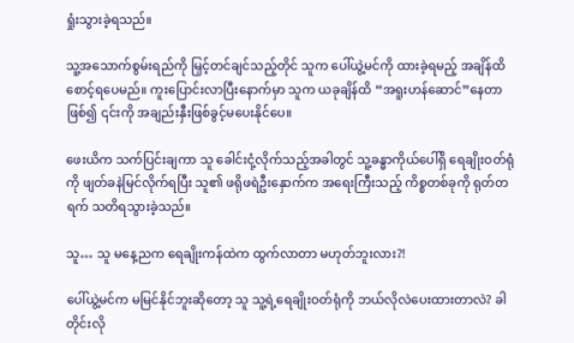ရှုံးသွားခဲ့ရသည်။

သူ့အသောက်စွမ်းရည်ကို မြှင့်တင်ချင်သည့်တိုင် သူက ပေါ်ယွဲ့မင်ကို ထားခဲ့ရမည့် အချိန်ထိ စောင့်ရပေမည်။ ကူးပြောင်းလာပြီးနောက်မှာ သူက ယခုချိန်ထိ “အရူးဟန်ဆောင်”နေတာဖြစ်၍ ၎င်းကို အချည်းနှီးဖြစ်ခွင့်မပေးနိုင်ပေ။

ဖေးယိက သက်ပြင်းချကာ သူ ခေါင်းငုံ့လိုက်သည့်အခါတွင် သူ့ခန္ဓာကိုယ်ပေါ်ရှိ ရေချိုးဝတ်ရုံကို ဖျတ်ခနဲမြင်လိုက်ရပြီး သူ၏ ဖရိုဖရဲဦးနှောက်က အရေးကြီးသည့် ကိစ္စတစ်ခုကို ရုတ်တရက် သတိရသွားခဲ့သည်။

သူ… သူ မနေ့ညက ရေချိုးကန်ထဲက ထွက်လာတာ မဟုတ်ဘူးလား?!

ပေါ်ယွဲ့မင်က မမြင်နိုင်ဘူးဆိုတော့ သူ သူ့ရဲ့ရေချိုးဝတ်ရုံကို ဘယ်လိုလဲပေးထားတာလဲ? ခါတိုင်းလို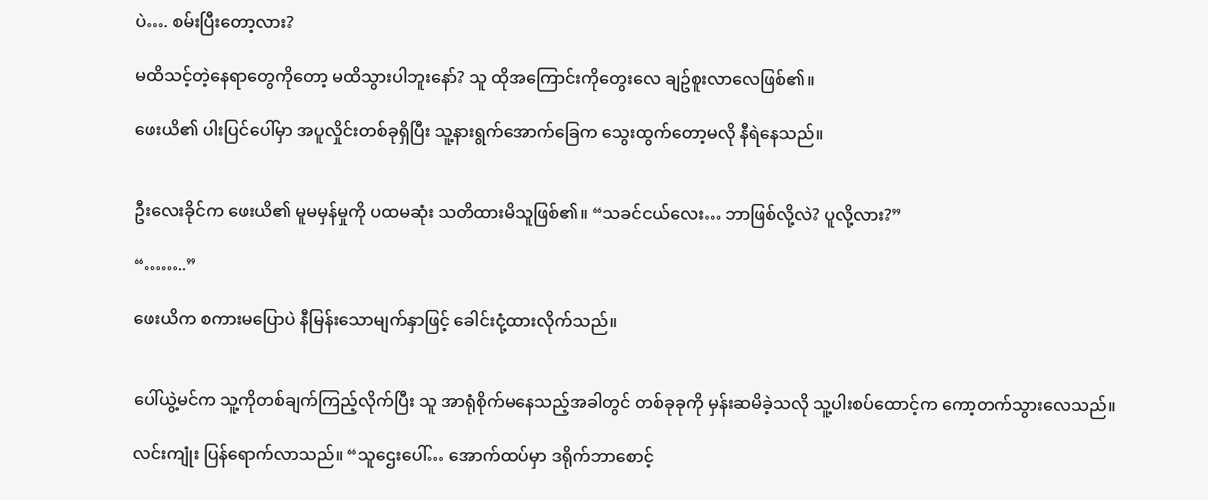ပဲ…. စမ်းပြီးတော့လား?

မထိသင့်တဲ့နေရာတွေကိုတော့ မထိသွားပါဘူးနော်? သူ ထိုအကြောင်းကိုတွေးလေ ချဥ်စူးလာလေဖြစ်၏။

ဖေးယိ၏ ပါးပြင်ပေါ်မှာ အပူလှိုင်းတစ်ခုရှိပြီး သူ့နားရွက်အောက်ခြေက သွေးထွက်တော့မလို နီရဲနေသည်။


ဦးလေးခိုင်က ဖေးယိ၏ မူမမှန်မှုကို ပထမဆုံး သတိထားမိသူဖြစ်၏။ “သခင်ငယ်လေး… ဘာဖြစ်လို့လဲ? ပူလို့လား?”

“……..”

ဖေးယိက စကားမပြောပဲ နီမြန်းသောမျက်နှာဖြင့် ခေါင်းငုံ့ထားလိုက်သည်။


ပေါ်ယွဲ့မင်က သူ့ကိုတစ်ချက်ကြည့်လိုက်ပြီး သူ အာရုံစိုက်မနေသည့်အခါတွင် တစ်ခုခုကို မှန်းဆမိခဲ့သလို သူ့ပါးစပ်ထောင့်က ကော့တက်သွားလေသည်။

လင်းကျုံး ပြန်ရောက်လာသည်။ “သူဌေးပေါ်… အောက်ထပ်မှာ ဒရိုက်ဘာစောင့်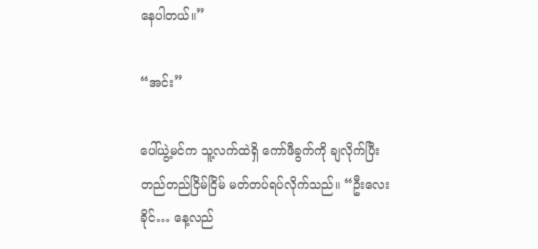နေပါတယ်။”

“အင်း”

ပေါ်ယွဲ့မင်က သူ့လက်ထဲရှိ ကော်ဖီခွက်ကို ချလိုက်ပြီး တည်တည်ငြိမ်ငြိမ် မတ်တပ်ရပ်လိုက်သည်။ “ဦးလေးခိုင်… နေ့လည်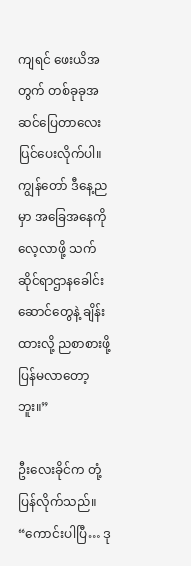ကျရင် ဖေးယိအတွက် တစ်ခုခုအဆင်ပြေတာလေး ပြင်ပေးလိုက်ပါ။ ကျွန်တော် ဒီနေ့ညမှာ အခြေအနေကို လေ့လာဖို့ သက်ဆိုင်ရာဌာနခေါင်းဆောင်တွေနဲ့ ချိန်းထားလို့ ညစာစားဖို့ ပြန်မလာတော့ဘူး။”

ဦးလေးခိုင်က တုံ့ပြန်လိုက်သည်။ “ကောင်းပါပြီ… ဒု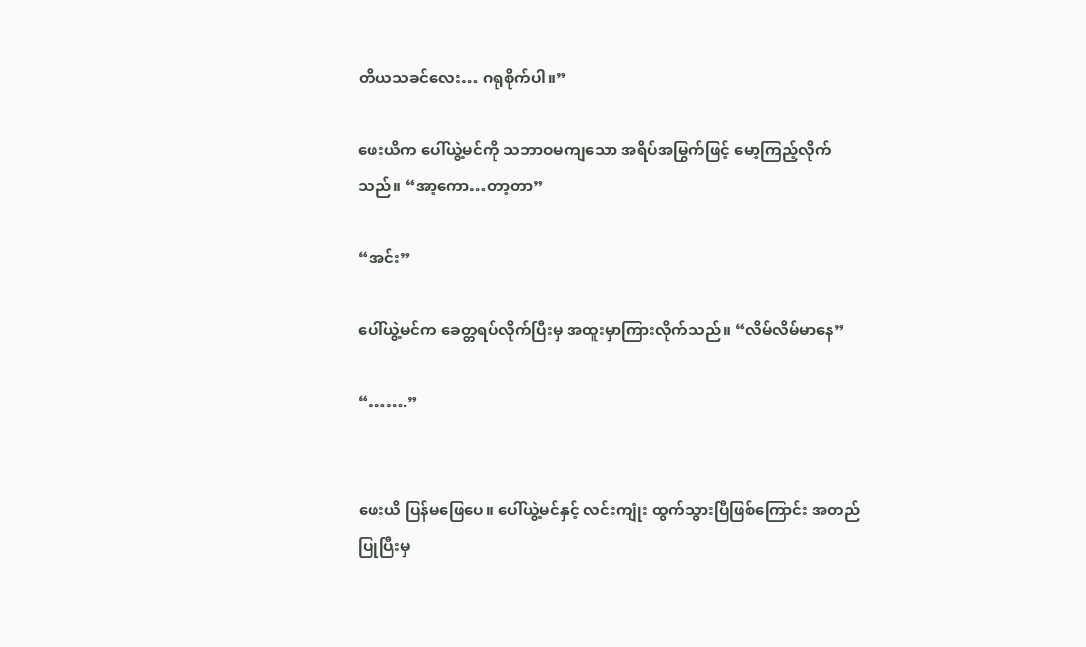တိယသခင်လေး… ဂရုစိုက်ပါ။”

ဖေးယိက ပေါ်ယွဲ့မင်ကို သဘာဝမကျသော အရိပ်အမြွက်ဖြင့် မော့ကြည့်လိုက်သည်။ “အာ့ကော…တာ့တာ”

“အင်း”

ပေါ်ယွဲ့မင်က ခေတ္တရပ်လိုက်ပြီးမှ အထူးမှာကြားလိုက်သည်။ “လိမ်လိမ်မာနေ”

“…….”


ဖေးယိ ပြန်မဖြေပေ။ ပေါ်ယွဲ့မင်နှင့် လင်းကျုံး ထွက်သွားပြီဖြစ်ကြောင်း အတည်ပြုပြီးမှ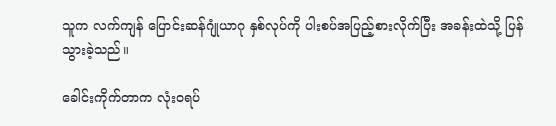သူက လက်ကျန် ပြောင်းဆန်ဂျုံယာဂု နှစ်လုပ်ကို ပါးစပ်အပြည့်စားလိုက်ပြီး အခန်းထဲသို့ ပြန်သွားခဲ့သည်။

ခေါင်းကိုက်တာက လုံးဝရပ်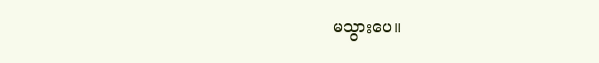မသွားပေ။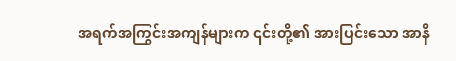အရက်အကြွင်းအကျန်များက ၎င်းတို့၏ အားပြင်းသော အာနိ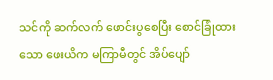သင်ကို ဆက်လက် ဖောင်းပွစေပြီး စောင်ခြုံထားသော ဖေးယိက မကြာမီတွင် အိပ်ပျော်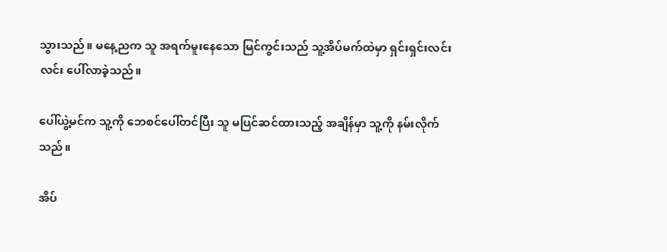သွားသည်။ မနေ့ညက သူ အရက်မူးနေသော မြင်ကွင်းသည် သူ့အိပ်မက်ထဲမှာ ရှင်းရှင်းလင်းလင်း ပေါ်လာခဲ့သည်။

ပေါ်ယွဲ့မင်က သူ့ကို ဘေစင်ပေါ်တင်ပြီး သူ မပြင်ဆင်ထားသည့် အချိန်မှာ သူ့ကို နမ်းလိုက်သည်။

အိပ်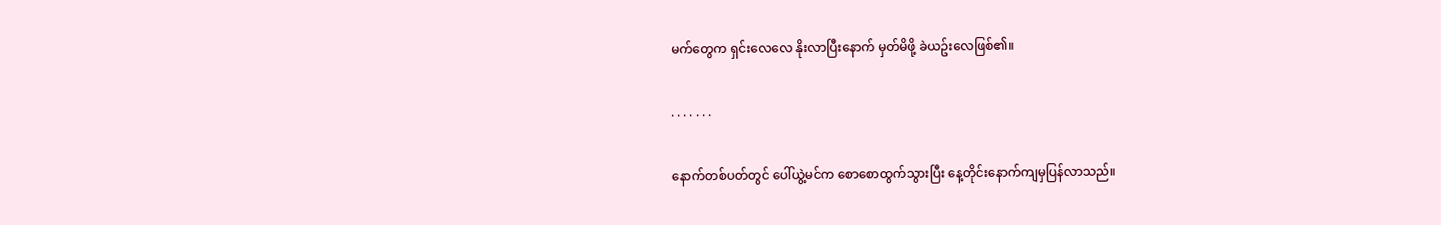မက်တွေက ရှင်းလေလေ နိုးလာပြီးနောက် မှတ်မိဖို့ ခဲယဥ်းလေဖြစ်၏။

. . . . . . .

နောက်တစ်ပတ်တွင် ပေါ်ယွဲ့မင်က စောစောထွက်သွားပြီး နေ့တိုင်းနောက်ကျမှပြန်လာသည်။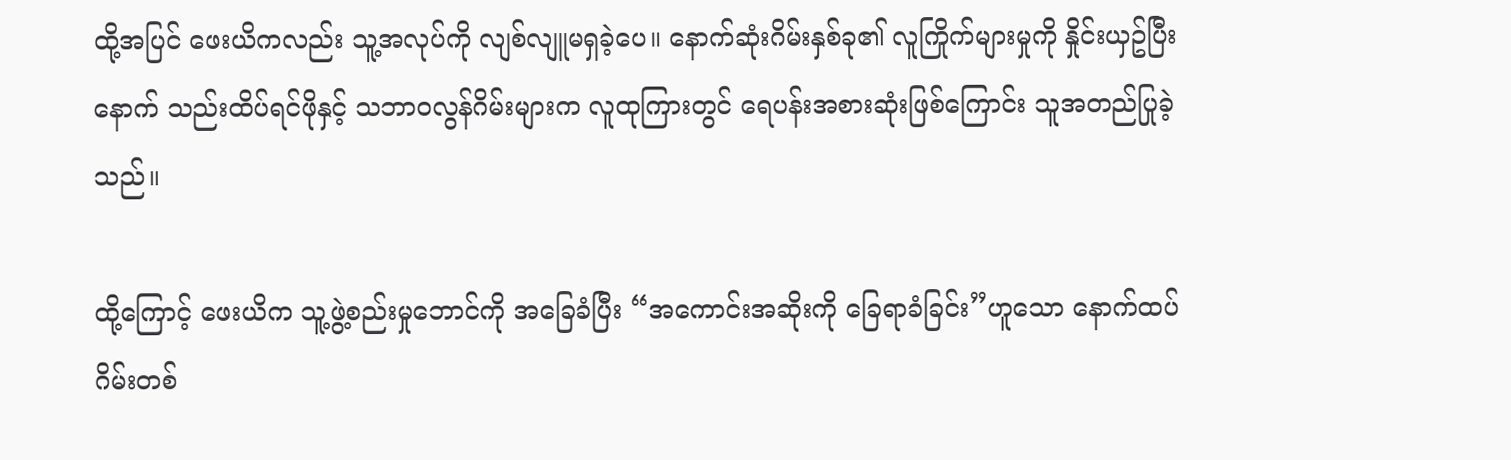ထို့အပြင် ဖေးယိကလည်း သူ့အလုပ်ကို လျစ်လျူမရှခဲ့ပေ။ နောက်ဆုံးဂိမ်းနှစ်ခု၏ လူကြိုက်များမှုကို နှိုင်းယှဥ်ပြီးနောက် သည်းထိပ်ရင်ဖိုနှင့် သဘာဝလွန်ဂိမ်းများက လူထုကြားတွင် ရေပန်းအစားဆုံးဖြစ်ကြောင်း သူအတည်ပြုခဲ့သည်။

ထို့ကြောင့် ဖေးယိက သူ့ဖွဲ့စည်းမှုဘောင်ကို အခြေခံပြီး “အကောင်းအဆိုးကို ခြေရာခံခြင်း”ဟူသော နောက်ထပ်ဂိမ်းတစ်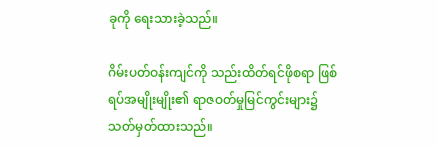ခုကို ရေးသားခဲ့သည်။

ဂိမ်းပတ်ဝန်းကျင်ကို သည်းထိတ်ရင်ဖိုစရာ ဖြစ်ရပ်အမျိုးမျိုး၏ ရာဇဝတ်မှုမြင်ကွင်းများ၌ သတ်မှတ်ထားသည်။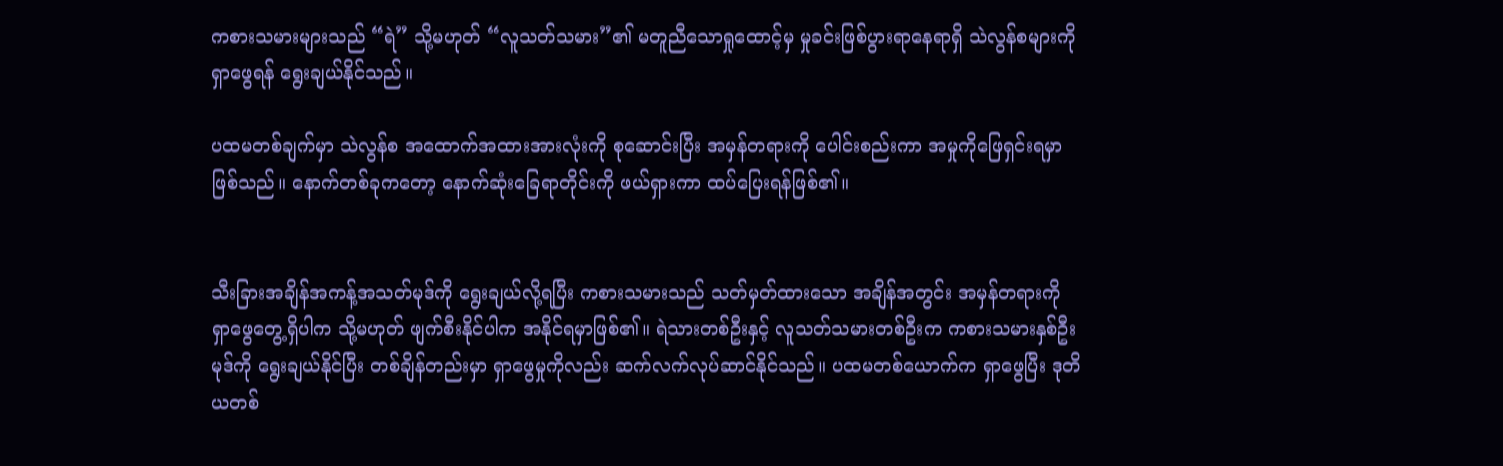ကစားသမားများသည် “ရဲ” သို့မဟုတ် “လူသတ်သမား”၏ မတူညီသောရှုထောင့်မှ မှုခင်းဖြစ်ပွားရာနေရာရှိ သဲလွန်စများကို ရှာဖွေရန် ရွေးချယ်နိုင်သည်။

ပထမတစ်ချက်မှာ သဲလွန်စ အထောက်အထားအားလုံးကို စုဆောင်းပြီး အမှန်တရားကို ပေါင်းစည်းကာ အမှုကိုဖြေရှင်းရမှာဖြစ်သည်။ နောက်တစ်ခုကတော့ နောက်ဆုံးခြေရာတိုင်းကို ဖယ်ရှားကာ ထပ်ပြေးရန်ဖြစ်၏။


သီးခြားအချိန်အကန့်အသတ်မုဒ်ကို ရွေးချယ်လို့ရပြီး ကစားသမားသည် သတ်မှတ်ထားသော အချိန်အတွင်း အမှန်တရားကို ရှာဖွေတွေ့ရှိပါက သို့မဟုတ် ဖျက်စီးနိုင်ပါက အနိုင်ရမှာဖြစ်၏။ ရဲသားတစ်ဦးနှင့် လူသတ်သမားတစ်ဦးက ကစားသမားနှစ်ဦးမုဒ်ကို ရွေးချယ်နိုင်ပြီး တစ်ချိန်တည်းမှာ ရှာဖွေမှုကိုလည်း ဆက်လက်လုပ်ဆာင်နိုင်သည်။ ပထမတစ်ယောက်က ရှာဖွေပြီး ဒုတိယတစ်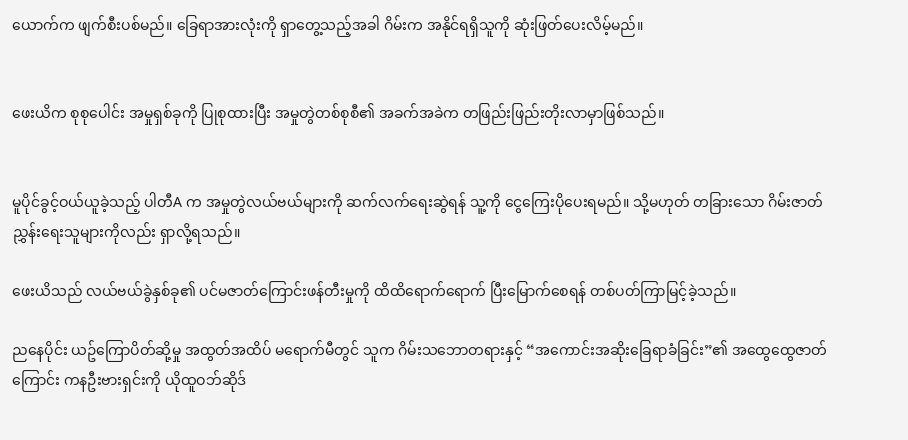ယောက်က ဖျက်စီးပစ်မည်။ ခြေရာအားလုံးကို ရှာတွေ့သည့်အခါ ဂိမ်းက အနိုင်ရရှိသူကို ဆုံးဖြတ်ပေးလိမ့်မည်။


ဖေးယိက စုစုပေါင်း အမှုရှစ်ခုကို ပြုစုထားပြီး အမှုတွဲတစ်စုစီ၏ အခက်အခဲက တဖြည်းဖြည်းတိုးလာမှာဖြစ်သည်။


မူပိုင်ခွင့်ဝယ်ယူခဲ့သည့် ပါတီA က အမှုတွဲလယ်ဗယ်များကို ဆက်လက်ရေးဆွဲရန် သူ့ကို ငွေကြေးပိုပေးရမည်။ သို့မဟုတ် တခြားသော ဂိမ်းဇာတ်ညွှန်းရေးသူများကိုလည်း ရှာလို့ရသည်။

ဖေးယိသည် လယ်ဗယ်ခွဲနှစ်ခု၏ ပင်မဇာတ်ကြောင်းဖန်တီးမှုကို ထိထိရောက်ရောက် ပြီးမြောက်စေရန် တစ်ပတ်ကြာမြင့်ခဲ့သည်။

ညနေပိုင်း ယဥ်ကြောပိတ်ဆို့မှု အထွတ်အထိပ် မရောက်မီတွင် သူက ဂိမ်းသဘောတရားနှင့် “အကောင်းအဆိုးခြေရာခံခြင်း”၏ အထွေထွေဇာတ်ကြောင်း ကနဦးဗားရှင်းကို ယိုထူဝဘ်ဆိုဒ်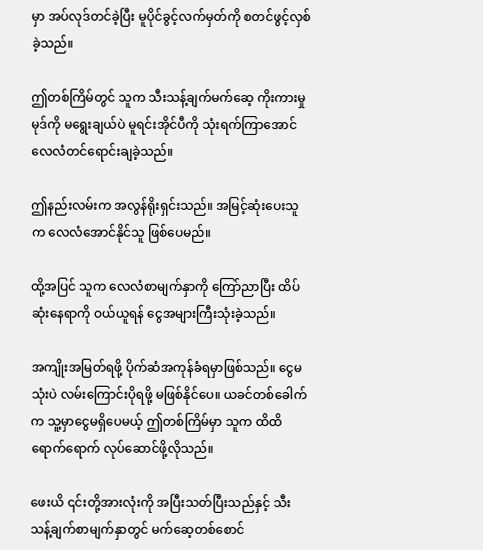မှာ အပ်လုဒ်တင်ခဲ့ပြီး မူပိုင်ခွင့်လက်မှတ်ကို စတင်ဖွင့်လှစ်ခဲ့သည်။

ဤတစ်ကြိမ်တွင် သူက သီးသန့်ချက်မက်ဆေ့ ကိုးကားမှုမုဒ်ကို မရွေးချယ်ပဲ မူရင်းအိုင်ပီကို သုံးရက်ကြာအောင် လေလံတင်ရောင်းချခဲ့သည်။

ဤနည်းလမ်းက အလွန်ရိုးရှင်းသည်။ အမြင့်ဆုံးပေးသူက လေလံအောင်နိုင်သူ ဖြစ်ပေမည်။

ထို့အပြင် သူက လေလံစာမျက်နှာကို ကြော်ညာပြီး ထိပ်ဆုံးနေရာကို ဝယ်ယူရန် ငွေအများကြီးသုံးခဲ့သည်။

အကျိုးအမြတ်ရဖို့ ပိုက်ဆံအကုန်ခံရမှာဖြစ်သည်။ ငွေမသုံးပဲ လမ်းကြောင်းပိုရဖို့ မဖြစ်နိုင်ပေ။ ယခင်တစ်ခေါက်က သူ့မှာငွေမရှိပေမယ့် ဤတစ်ကြိမ်မှာ သူက ထိထိရောက်ရောက် လုပ်ဆောင်ဖို့လိုသည်။

ဖေးယိ ၎င်းတို့အားလုံးကို အပြီးသတ်ပြီးသည်နှင့် သီးသန့်ချက်စာမျက်နှာတွင် မက်ဆေ့တစ်စောင်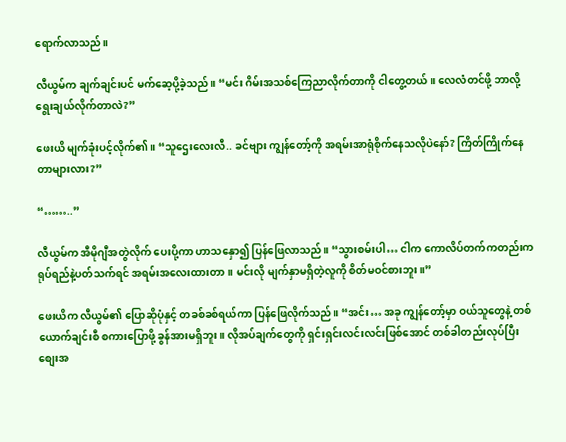ရောက်လာသည်။

လီယွမ်က ချက်ချင်းပင် မက်ဆေ့ပို့ခဲ့သည်။ “မင်း ဂိမ်းအသစ်ကြေညာလိုက်တာကို ငါတွေ့တယ်။ လေလံတင်ဖို့ ဘာလို့ရွေးချယ်လိုက်တာလဲ?”

ဖေးယိ မျက်ခုံးပင့်လိုက်၏။ “သူဌေးလေးလီ.. ခင်ဗျား ကျွန်တော့်ကို အရမ်းအာရုံစိုက်နေသလိုပဲနော်? ကြိတ်ကြိုက်နေတာများလား?”

“……..”

လီယွမ်က အီမိုဂျီအတွဲလိုက် ပေးပို့ကာ ဟာသနှော၍ ပြန်ဖြေလာသည်။ “သွားစမ်းပါ… ငါက ကောလိပ်တက်ကတည်းက ရုပ်ရည်နဲ့ပတ်သက်ရင် အရမ်းအလေးထားတာ ။ မင်းလို မျက်နှာမရှိတဲ့လူကို စိတ်မဝင်စားဘူး။”

ဖေးယိက လီယွမ်၏ ပြောဆိုပုံနှင့် တခစ်ခစ်ရယ်ကာ ပြန်ဖြေလိုက်သည်။ “အင်း… အခု ကျွန်တော့်မှာ ဝယ်သူတွေနဲ့ တစ်ယောက်ချင်းစီ စကားပြောဖို့ ခွန်အားမရှိဘူး။ လိုအပ်ချက်တွေကို ရှင်းရှင်းလင်းလင်းဖြစ်အောင် တစ်ခါတည်းလုပ်ပြီး စျေးအ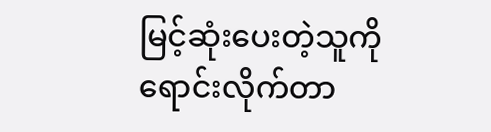မြင့်ဆုံးပေးတဲ့သူကို ရောင်းလိုက်တာ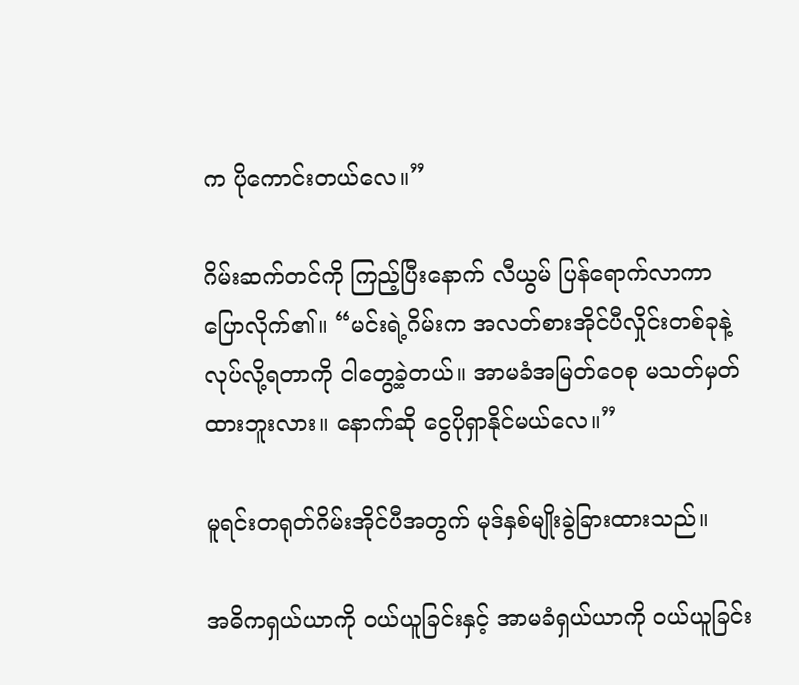က ပိုကောင်းတယ်လေ။”

ဂိမ်းဆက်တင်ကို ကြည့်ပြီးနောက် လီယွမ် ပြန်ရောက်လာကာ ပြောလိုက်၏။ “မင်းရဲ့ဂိမ်းက အလတ်စားအိုင်ပီလှိုင်းတစ်ခုနဲ့ လုပ်လို့ရတာကို ငါတွေ့ခဲ့တယ်။ အာမခံအမြတ်ဝေစု မသတ်မှတ်ထားဘူးလား။ နောက်ဆို ငွေပိုရှာနိုင်မယ်လေ။”

မူရင်းတရုတ်ဂိမ်းအိုင်ပီအတွက် မုဒ်နှစ်မျိုးခွဲခြားထားသည်။

အဓိကရှယ်ယာကို ဝယ်ယူခြင်းနှင့် အာမခံရှယ်ယာကို ဝယ်ယူခြင်း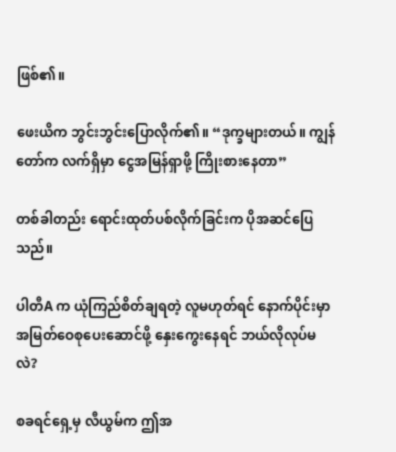ဖြစ်၏။

ဖေးယိက ဘွင်းဘွင်းပြောလိုက်၏။ “ဒုက္ခများတယ်။ ကျွန်တော်က လက်ရှိမှာ ငွေအမြန်ရှာဖို့ ကြိုးစားနေတာ”

တစ်ခါတည်း ရောင်းထုတ်ပစ်လိုက်ခြင်းက ပိုအဆင်ပြေသည်။

ပါတီA က ယုံကြည်စိတ်ချရတဲ့ လူမဟုတ်ရင် နောက်ပိုင်းမှာ အမြတ်ဝေစုပေးဆောင်ဖို့ နှေးကွေးနေရင် ဘယ်လိုလုပ်မလဲ?

စခရင်ရှေ့မှ လီယွမ်က ဤအ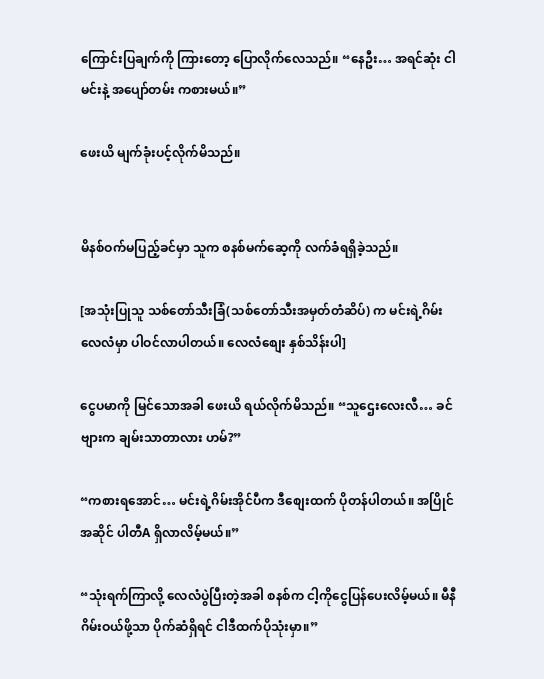ကြောင်းပြချက်ကို ကြားတော့ ပြောလိုက်လေသည်။ “နေဦး… အရင်ဆုံး ငါမင်းနဲ့ အပျော်တမ်း ကစားမယ်။”

ဖေးယိ မျက်ခုံးပင့်လိုက်မိသည်။


မိနစ်ဝက်မပြည့်ခင်မှာ သူက စနစ်မက်ဆေ့ကို လက်ခံရရှိခဲ့သည်။

[အသုံးပြုသူ သစ်တော်သီးခြံ(သစ်တော်သီးအမှတ်တံဆိပ်) က မင်းရဲ့ဂိမ်းလေလံမှာ ပါဝင်လာပါတယ်။ လေလံစျေး နှစ်သိန်းပါ]

ငွေပမာကို မြင်သောအခါ ဖေးယိ ရယ်လိုက်မိသည်။ “သူဌေးလေးလီ… ခင်ဗျားက ချမ်းသာတာလား ဟမ်?”

“ကစားရအောင်… မင်းရဲ့ဂိမ်းအိုင်ပီက ဒီစျေးထက် ပိုတန်ပါတယ်။ အပြိုင်အဆိုင် ပါတီA ရှိလာလိမ့်မယ်။”

“သုံးရက်ကြာလို့ လေလံပွဲပြီးတဲ့အခါ စနစ်က ငါ့ကိုငွေပြန်ပေးလိမ့်မယ်။ မီနီဂိမ်းဝယ်ဖို့သာ ပိုက်ဆံရှိရင် ငါဒီထက်ပိုသုံးမှာ။”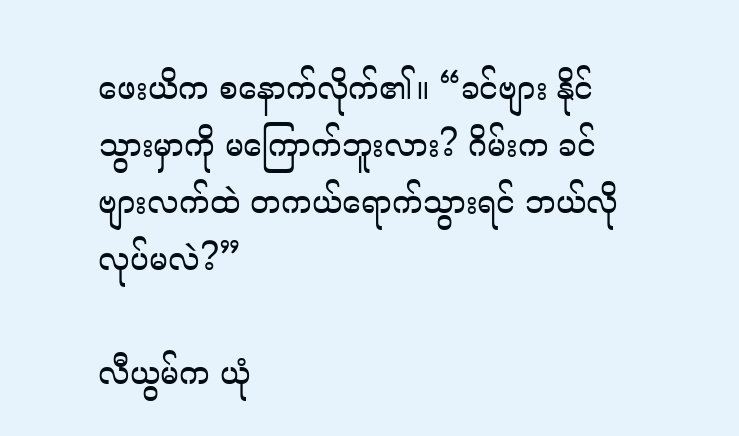ဖေးယိက စနောက်လိုက်၏။ “ခင်ဗျား နိုင်သွားမှာကို မကြောက်ဘူးလား? ဂိမ်းက ခင်ဗျားလက်ထဲ တကယ်ရောက်သွားရင် ဘယ်လိုလုပ်မလဲ?”

လီယွမ်က ယုံ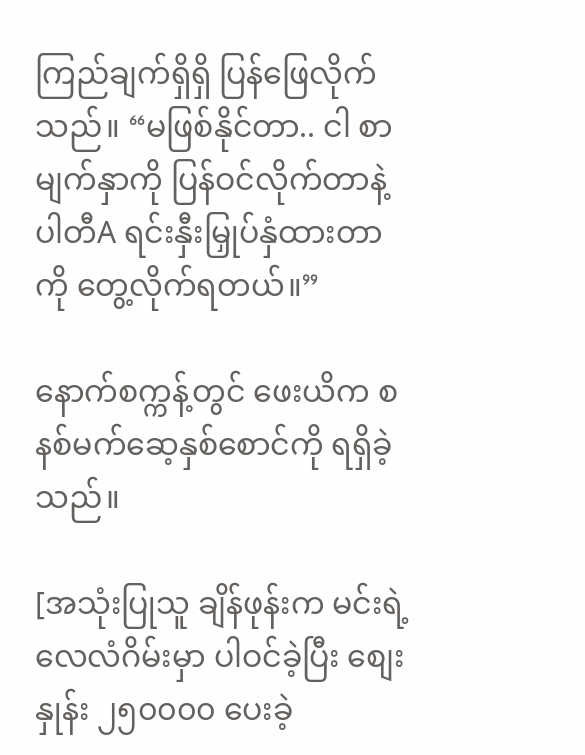ကြည်ချက်ရှိရှိ ပြန်ဖြေလိုက်သည်။ “မဖြစ်နိုင်တာ.. ငါ စာမျက်နှာကို ပြန်ဝင်လိုက်တာနဲ့ ပါတီA ရင်းနှီးမြှုပ်နှံထားတာကို တွေ့လိုက်ရတယ်။”

နောက်စက္ကန့်တွင် ဖေးယိက စနစ်မက်ဆေ့နှစ်စောင်ကို ရရှိခဲ့သည်။

[အသုံးပြုသူ ချိန်ဖုန်းက မင်းရဲ့ လေလံဂိမ်းမှာ ပါဝင်ခဲ့ပြီး စျေးနှုန်း ၂၅၀၀၀၀ ပေးခဲ့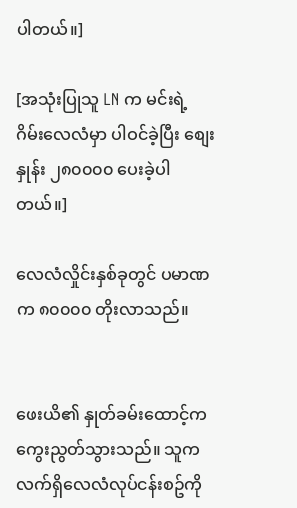ပါတယ်။]

[အသုံးပြုသူ LN က မင်းရဲ့ ဂိမ်းလေလံမှာ ပါဝင်ခဲ့ပြီး စျေးနှုန်း ၂၈၀၀၀၀ ပေးခဲ့ပါတယ်။]

လေလံလှိုင်းနှစ်ခုတွင် ပမာဏက ၈၀၀၀၀ တိုးလာသည်။


ဖေးယိ၏ နှုတ်ခမ်းထောင့်က ကွေးညွတ်သွားသည်။ သူက လက်ရှိလေလံလုပ်ငန်းစဥ်ကို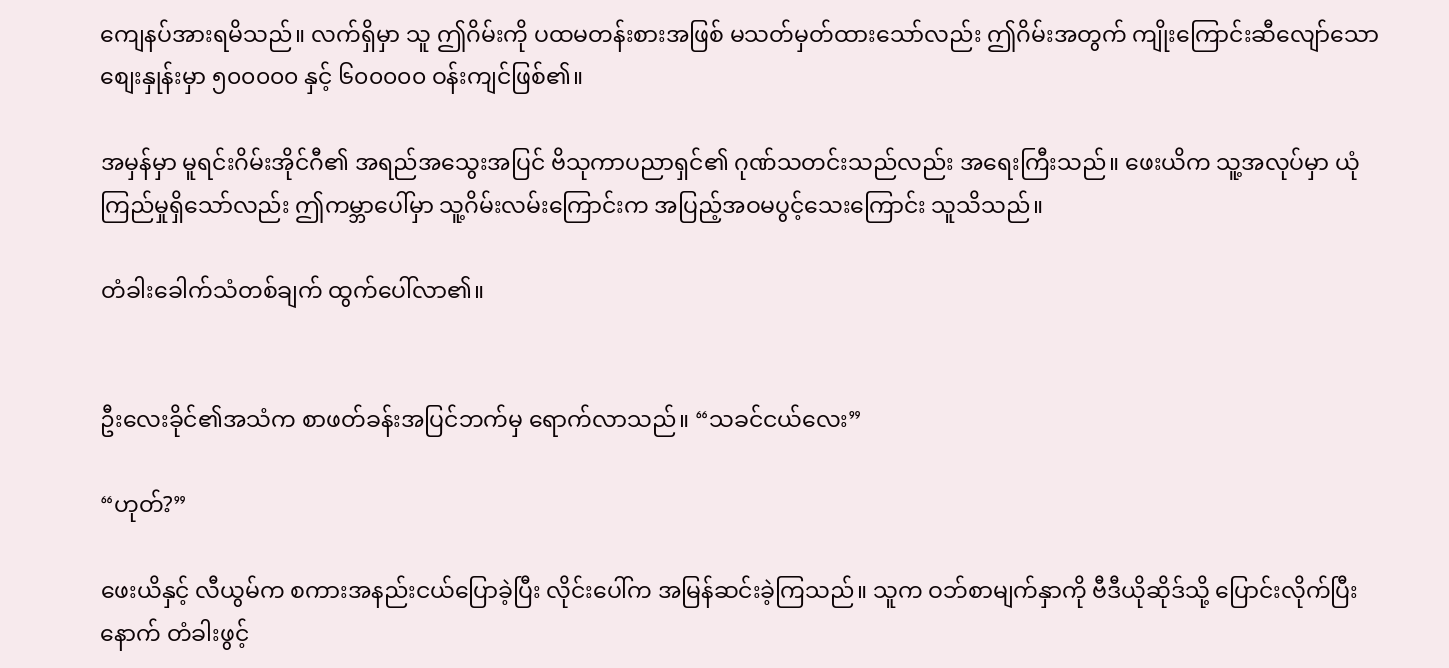ကျေနပ်အားရမိသည်။ လက်ရှိမှာ သူ ဤဂိမ်းကို ပထမတန်းစားအဖြစ် မသတ်မှတ်ထားသော်လည်း ဤဂိမ်းအတွက် ကျိုးကြောင်းဆီလျော်သော စျေးနှုန်းမှာ ၅၀၀၀၀၀ နှင့် ၆၀၀၀၀၀ ဝန်းကျင်ဖြစ်၏။

အမှန်မှာ မူရင်းဂိမ်းအိုင်ဂီ၏ အရည်အသွေးအပြင် ဗိသုကာပညာရှင်၏ ဂုဏ်သတင်းသည်လည်း အရေးကြီးသည်။ ဖေးယိက သူ့အလုပ်မှာ ယုံကြည်မှုရှိသော်လည်း ဤကမ္ဘာပေါ်မှာ သူ့ဂိမ်းလမ်းကြောင်းက အပြည့်အဝမပွင့်သေးကြောင်း သူသိသည်။

တံခါးခေါက်သံတစ်ချက် ထွက်ပေါ်လာ၏။


ဦးလေးခိုင်၏အသံက စာဖတ်ခန်းအပြင်ဘက်မှ ရောက်လာသည်။ “သခင်ငယ်လေး”

“ဟုတ်?”

ဖေးယိနှင့် လီယွမ်က စကားအနည်းငယ်ပြောခဲ့ပြီး လိုင်းပေါ်က အမြန်ဆင်းခဲ့ကြသည်။ သူက ဝဘ်စာမျက်နှာကို ဗီဒီယိုဆိုဒ်သို့ ပြောင်းလိုက်ပြီးနောက် တံခါးဖွင့်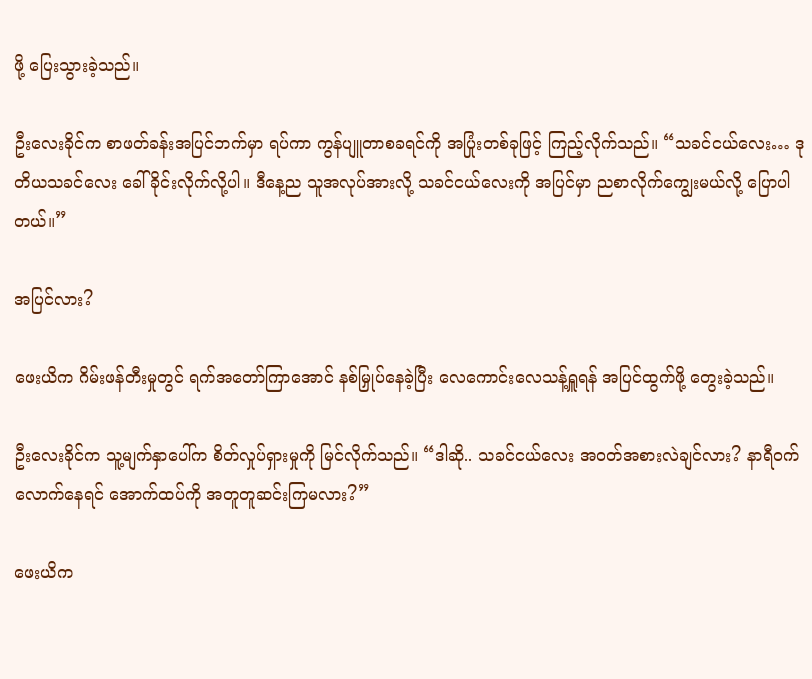ဖို့ ပြေးသွားခဲ့သည်။

ဦးလေးခိုင်က စာဖတ်ခန်းအပြင်ဘက်မှာ ရပ်ကာ ကွန်ပျူတာစခရင်ကို အပြုံးတစ်ခုဖြင့် ကြည့်လိုက်သည်။ “သခင်ငယ်လေး… ဒုတိယသခင်လေး ခေါ်ခိုင်းလိုက်လို့ပါ။ ဒီနေ့ည သူအလုပ်အားလို့ သခင်ငယ်လေးကို အပြင်မှာ ညစာလိုက်ကျွေးမယ်လို့ ပြောပါတယ်။”

အပြင်လား?

ဖေးယိက ဂိမ်းဖန်တီးမှုတွင် ရက်အတော်ကြာအောင် နစ်မြှုပ်နေခဲ့ပြီး လေကောင်းလေသန့်ရှူရန် အပြင်ထွက်ဖို့ တွေးခဲ့သည်။

ဦးလေးခိုင်က သူ့မျက်နှာပေါ်က စိတ်လှုပ်ရှားမှုကို မြင်လိုက်သည်။ “ဒါဆို.. သခင်ငယ်လေး အဝတ်အစားလဲချင်လား? နာရီဝက်လောက်နေရင် အောက်ထပ်ကို အတူတူဆင်းကြမလား?”

ဖေးယိက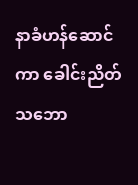နာခံဟန်ဆောင်ကာ ခေါင်းညိတ်သဘော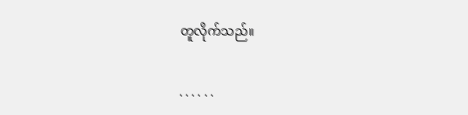တူလိုက်သည်။

. . . . . .